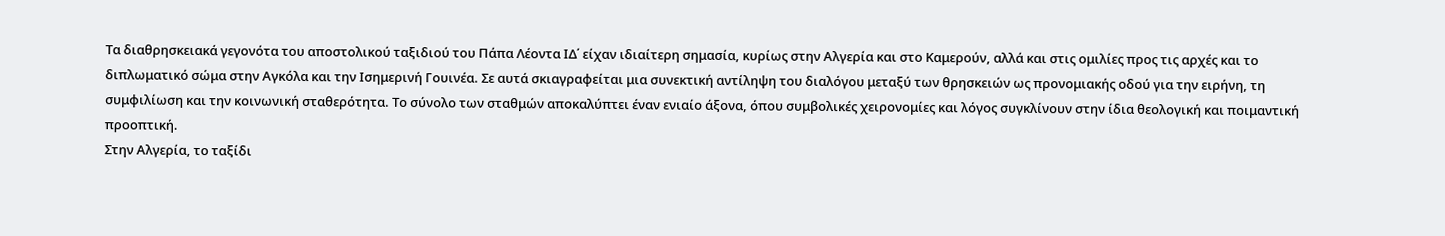Τα διαθρησκειακά γεγονότα του αποστολικού ταξιδιού του Πάπα Λέοντα ΙΔ΄ είχαν ιδιαίτερη σημασία, κυρίως στην Αλγερία και στο Καμερούν, αλλά και στις ομιλίες προς τις αρχές και το διπλωματικό σώμα στην Αγκόλα και την Ισημερινή Γουινέα. Σε αυτά σκιαγραφείται μια συνεκτική αντίληψη του διαλόγου μεταξύ των θρησκειών ως προνομιακής οδού για την ειρήνη, τη συμφιλίωση και την κοινωνική σταθερότητα. Το σύνολο των σταθμών αποκαλύπτει έναν ενιαίο άξονα, όπου συμβολικές χειρονομίες και λόγος συγκλίνουν στην ίδια θεολογική και ποιμαντική προοπτική.
Στην Αλγερία, το ταξίδι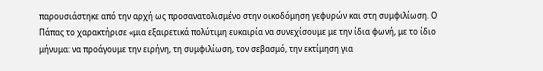παρουσιάστηκε από την αρχή ως προσανατολισμένο στην οικοδόμηση γεφυρών και στη συμφιλίωση. Ο Πάπας το χαρακτήρισε «μια εξαιρετικά πολύτιμη ευκαιρία να συνεχίσουμε με την ίδια φωνή, με το ίδιο μήνυμα: να προάγουμε την ειρήνη, τη συμφιλίωση, τον σεβασμό, την εκτίμηση για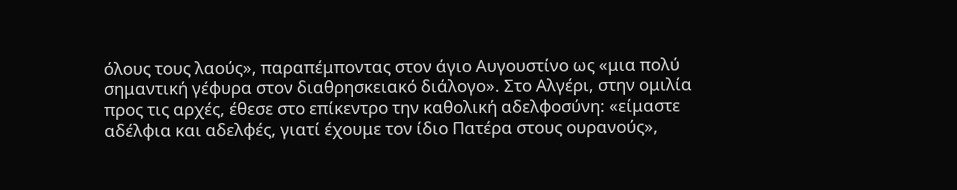όλους τους λαούς», παραπέμποντας στον άγιο Αυγουστίνο ως «μια πολύ σημαντική γέφυρα στον διαθρησκειακό διάλογο». Στο Αλγέρι, στην ομιλία προς τις αρχές, έθεσε στο επίκεντρο την καθολική αδελφοσύνη: «είμαστε αδέλφια και αδελφές, γιατί έχουμε τον ίδιο Πατέρα στους ουρανούς»,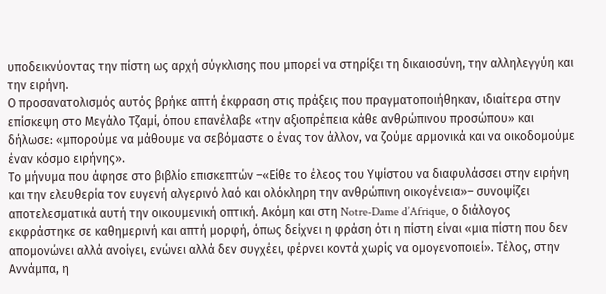υποδεικνύοντας την πίστη ως αρχή σύγκλισης που μπορεί να στηρίξει τη δικαιοσύνη, την αλληλεγγύη και την ειρήνη.
Ο προσανατολισμός αυτός βρήκε απτή έκφραση στις πράξεις που πραγματοποιήθηκαν, ιδιαίτερα στην επίσκεψη στο Μεγάλο Τζαμί, όπου επανέλαβε «την αξιοπρέπεια κάθε ανθρώπινου προσώπου» και δήλωσε: «μπορούμε να μάθουμε να σεβόμαστε ο ένας τον άλλον, να ζούμε αρμονικά και να οικοδομούμε έναν κόσμο ειρήνης».
Το μήνυμα που άφησε στο βιβλίο επισκεπτών –«Είθε το έλεος του Υψίστου να διαφυλάσσει στην ειρήνη και την ελευθερία τον ευγενή αλγερινό λαό και ολόκληρη την ανθρώπινη οικογένεια»– συνοψίζει αποτελεσματικά αυτή την οικουμενική οπτική. Ακόμη και στη Notre-Dame d’Afrique, ο διάλογος εκφράστηκε σε καθημερινή και απτή μορφή, όπως δείχνει η φράση ότι η πίστη είναι «μια πίστη που δεν απομονώνει αλλά ανοίγει, ενώνει αλλά δεν συγχέει, φέρνει κοντά χωρίς να ομογενοποιεί». Τέλος, στην Αννάμπα, η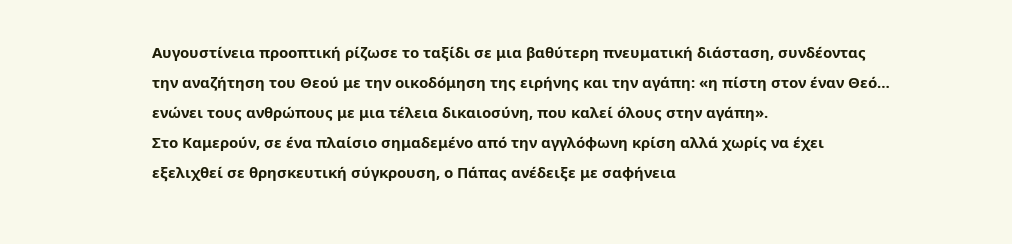Αυγουστίνεια προοπτική ρίζωσε το ταξίδι σε μια βαθύτερη πνευματική διάσταση, συνδέοντας την αναζήτηση του Θεού με την οικοδόμηση της ειρήνης και την αγάπη: «η πίστη στον έναν Θεό… ενώνει τους ανθρώπους με μια τέλεια δικαιοσύνη, που καλεί όλους στην αγάπη».
Στο Καμερούν, σε ένα πλαίσιο σημαδεμένο από την αγγλόφωνη κρίση αλλά χωρίς να έχει εξελιχθεί σε θρησκευτική σύγκρουση, ο Πάπας ανέδειξε με σαφήνεια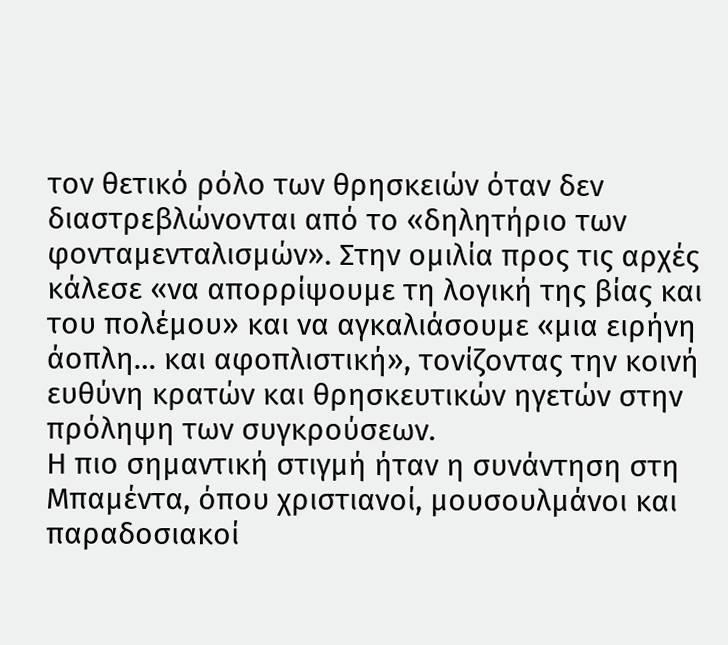τον θετικό ρόλο των θρησκειών όταν δεν διαστρεβλώνονται από το «δηλητήριο των φονταμενταλισμών». Στην ομιλία προς τις αρχές κάλεσε «να απορρίψουμε τη λογική της βίας και του πολέμου» και να αγκαλιάσουμε «μια ειρήνη άοπλη… και αφοπλιστική», τονίζοντας την κοινή ευθύνη κρατών και θρησκευτικών ηγετών στην πρόληψη των συγκρούσεων.
Η πιο σημαντική στιγμή ήταν η συνάντηση στη Μπαμέντα, όπου χριστιανοί, μουσουλμάνοι και παραδοσιακοί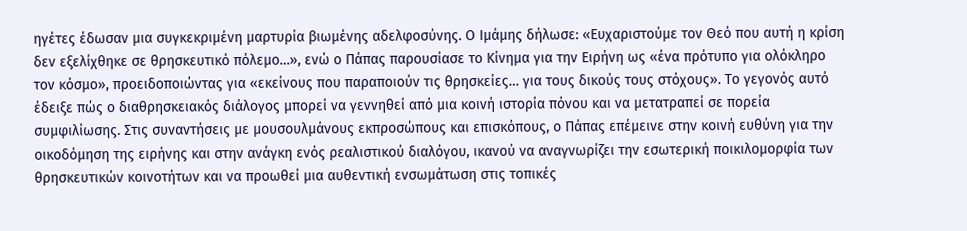ηγέτες έδωσαν μια συγκεκριμένη μαρτυρία βιωμένης αδελφοσύνης. Ο Ιμάμης δήλωσε: «Ευχαριστούμε τον Θεό που αυτή η κρίση δεν εξελίχθηκε σε θρησκευτικό πόλεμο…», ενώ ο Πάπας παρουσίασε το Κίνημα για την Ειρήνη ως «ένα πρότυπο για ολόκληρο τον κόσμο», προειδοποιώντας για «εκείνους που παραποιούν τις θρησκείες… για τους δικούς τους στόχους». Το γεγονός αυτό έδειξε πώς ο διαθρησκειακός διάλογος μπορεί να γεννηθεί από μια κοινή ιστορία πόνου και να μετατραπεί σε πορεία συμφιλίωσης. Στις συναντήσεις με μουσουλμάνους εκπροσώπους και επισκόπους, ο Πάπας επέμεινε στην κοινή ευθύνη για την οικοδόμηση της ειρήνης και στην ανάγκη ενός ρεαλιστικού διαλόγου, ικανού να αναγνωρίζει την εσωτερική ποικιλομορφία των θρησκευτικών κοινοτήτων και να προωθεί μια αυθεντική ενσωμάτωση στις τοπικές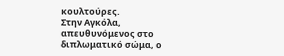κουλτούρες.
Στην Αγκόλα, απευθυνόμενος στο διπλωματικό σώμα, ο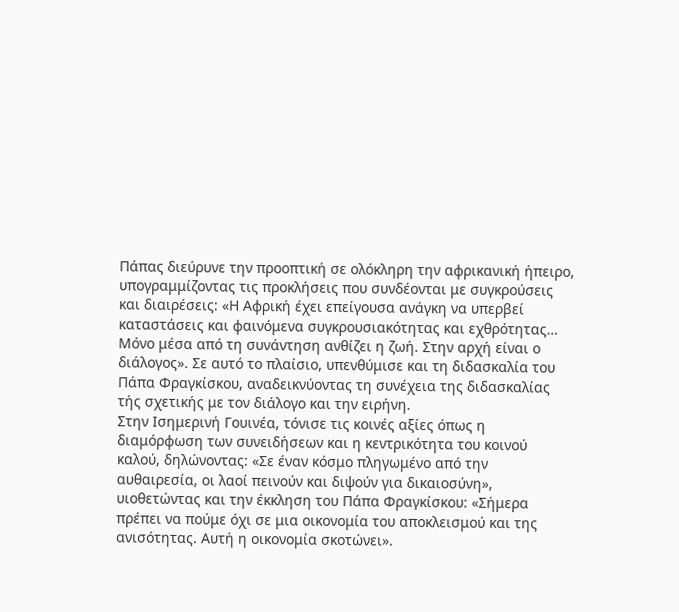Πάπας διεύρυνε την προοπτική σε ολόκληρη την αφρικανική ήπειρο, υπογραμμίζοντας τις προκλήσεις που συνδέονται με συγκρούσεις και διαιρέσεις: «Η Αφρική έχει επείγουσα ανάγκη να υπερβεί καταστάσεις και φαινόμενα συγκρουσιακότητας και εχθρότητας… Μόνο μέσα από τη συνάντηση ανθίζει η ζωή. Στην αρχή είναι ο διάλογος». Σε αυτό το πλαίσιο, υπενθύμισε και τη διδασκαλία του Πάπα Φραγκίσκου, αναδεικνύοντας τη συνέχεια της διδασκαλίας τής σχετικής με τον διάλογο και την ειρήνη.
Στην Ισημερινή Γουινέα, τόνισε τις κοινές αξίες όπως η διαμόρφωση των συνειδήσεων και η κεντρικότητα του κοινού καλού, δηλώνοντας: «Σε έναν κόσμο πληγωμένο από την αυθαιρεσία, οι λαοί πεινούν και διψούν για δικαιοσύνη», υιοθετώντας και την έκκληση του Πάπα Φραγκίσκου: «Σήμερα πρέπει να πούμε όχι σε μια οικονομία του αποκλεισμού και της ανισότητας. Αυτή η οικονομία σκοτώνει».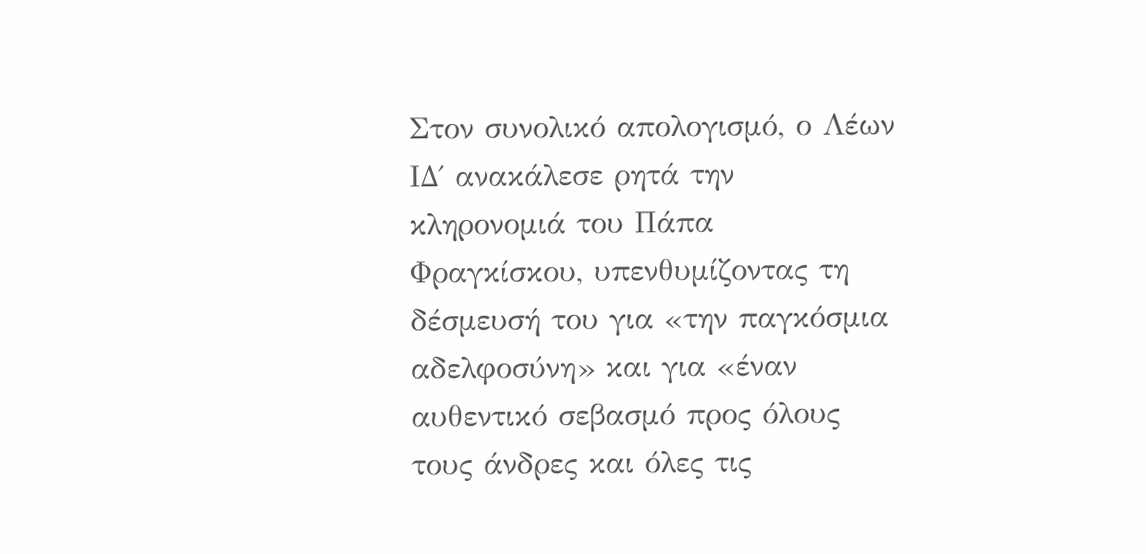Στον συνολικό απολογισμό, ο Λέων ΙΔ΄ ανακάλεσε ρητά την κληρονομιά του Πάπα Φραγκίσκου, υπενθυμίζοντας τη δέσμευσή του για «την παγκόσμια αδελφοσύνη» και για «έναν αυθεντικό σεβασμό προς όλους τους άνδρες και όλες τις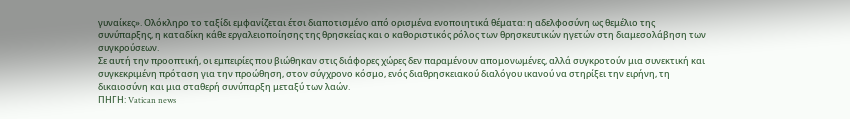γυναίκες». Ολόκληρο το ταξίδι εμφανίζεται έτσι διαποτισμένο από ορισμένα ενοποιητικά θέματα: η αδελφοσύνη ως θεμέλιο της συνύπαρξης, η καταδίκη κάθε εργαλειοποίησης της θρησκείας και ο καθοριστικός ρόλος των θρησκευτικών ηγετών στη διαμεσολάβηση των συγκρούσεων.
Σε αυτή την προοπτική, οι εμπειρίες που βιώθηκαν στις διάφορες χώρες δεν παραμένουν απομονωμένες, αλλά συγκροτούν μια συνεκτική και συγκεκριμένη πρόταση για την προώθηση, στον σύγχρονο κόσμο, ενός διαθρησκειακού διαλόγου ικανού να στηρίξει την ειρήνη, τη δικαιοσύνη και μια σταθερή συνύπαρξη μεταξύ των λαών.
ΠΗΓΗ: Vatican news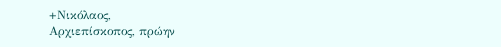+Νικόλαος,
Αρχιεπίσκοπος, πρώην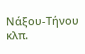Νάξου-Τήνου κλπ.